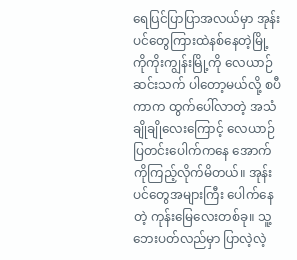ရေပြင်ပြာပြာအလယ်မှာ အုန်းပင်တွေကြားထဲနစ်နေတဲ့မြို့
ကိုကိုးကျွန်းမြို့ကို လေယာဉ်ဆင်းသက် ပါတော့မယ်လို့ စပီကာက ထွက်ပေါ်လာတဲ့ အသံချိုချိုလေးကြောင့် လေယာဉ်ပြတင်းပေါက်ကနေ အောက်ကိုကြည့်လိုက်မိတယ်။ အုန်းပင်တွေအများကြီး ပေါက်နေတဲ့ ကုန်းမြေလေးတစ်ခု။ သူ့ဘေးပတ်လည်မှာ ပြာလဲ့လဲ့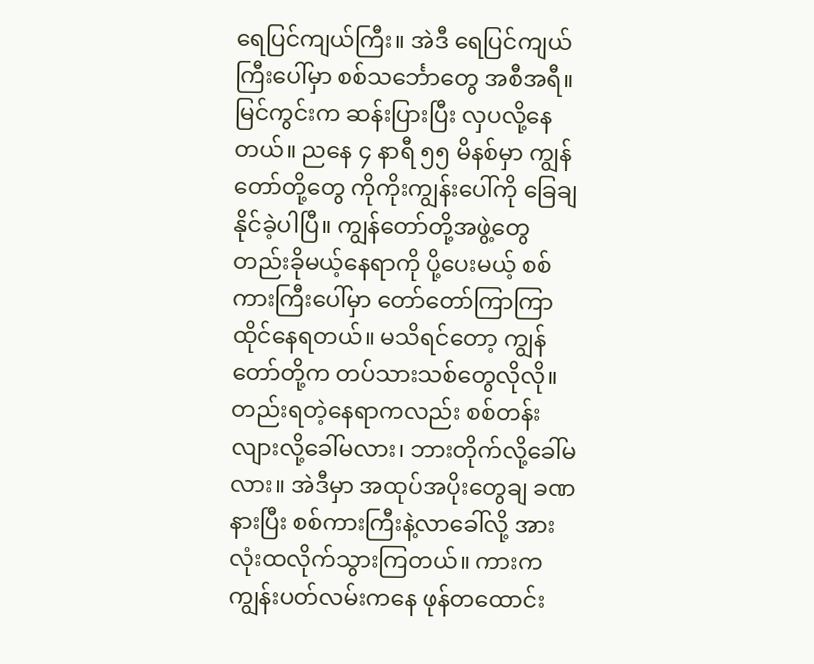ရေပြင်ကျယ်ကြီး။ အဲဒီ ရေပြင်ကျယ်ကြီးပေါ်မှာ စစ်သင်္ဘောတွေ အစီအရီ။ မြင်ကွင်းက ဆန်းပြားပြီး လှပလို့နေတယ်။ ညနေ ၄ နာရီ ၅၅ မိနစ်မှာ ကျွန်တော်တို့တွေ ကိုကိုးကျွန်းပေါ်ကို ခြေချနိုင်ခဲ့ပါပြီ။ ကျွန်တော်တို့အဖွဲ့တွေ တည်းခိုမယ့်နေရာကို ပို့ပေးမယ့် စစ်ကားကြီးပေါ်မှာ တော်တော်ကြာကြာ ထိုင်နေရတယ်။ မသိရင်တော့ ကျွန်တော်တို့က တပ်သားသစ်တွေလိုလို။ တည်းရတဲ့နေရာကလည်း စစ်တန်းလျားလို့ခေါ်မလား၊ ဘားတိုက်လို့ခေါ်မလား။ အဲဒီမှာ အထုပ်အပိုးတွေချ ခဏနားပြီး စစ်ကားကြီးနဲ့လာခေါ်လို့ အားလုံးထလိုက်သွားကြတယ်။ ကားက ကျွန်းပတ်လမ်းကနေ ဖုန်တထောင်း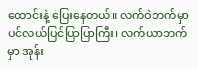ထောင်းနဲ့ ပြေးနေတယ်။ လက်ဝဲဘက်မှာ ပင်လယ်ပြင်ပြာပြာကြီး၊ လက်ယာဘက်မှာ အုန်း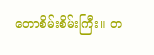တောစိမ်းစိမ်းကြီး။ တ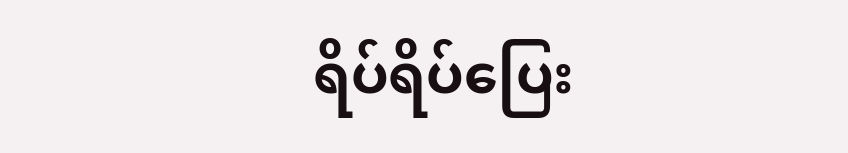ရိပ်ရိပ်ပြေး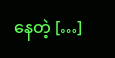နေတဲ့ […]